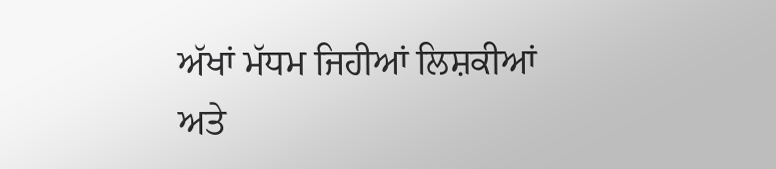ਅੱਖਾਂ ਮੱਧਮ ਜਿਹੀਆਂ ਲਿਸ਼ਕੀਆਂ ਅਤੇ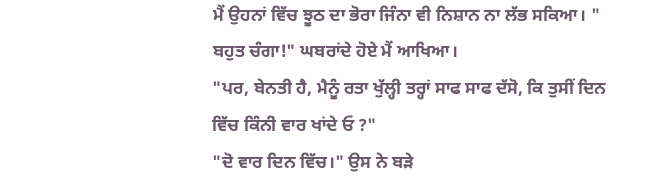ਮੈਂ ਉਹਨਾਂ ਵਿੱਚ ਝੂਠ ਦਾ ਭੋਰਾ ਜਿੰਨਾ ਵੀ ਨਿਸ਼ਾਨ ਨਾ ਲੱਭ ਸਕਿਆ। "
ਬਹੁਤ ਚੰਗਾ!" ਘਬਰਾਂਦੇ ਹੋਏ ਮੈਂ ਆਖਿਆ।
"ਪਰ, ਬੇਨਤੀ ਹੈ, ਮੈਨੂੰ ਰਤਾ ਖੁੱਲ੍ਹੀ ਤਰ੍ਹਾਂ ਸਾਫ ਸਾਫ ਦੱਸੋ, ਕਿ ਤੁਸੀਂ ਦਿਨ ਵਿੱਚ ਕਿੰਨੀ ਵਾਰ ਖਾਂਦੇ ਓ ?"
"ਦੋ ਵਾਰ ਦਿਨ ਵਿੱਚ।" ਉਸ ਨੇ ਬੜੇ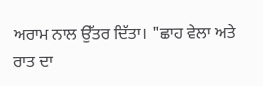ਅਰਾਮ ਨਾਲ ਉੱਤਰ ਦਿੱਤਾ। "ਛਾਹ ਵੇਲਾ ਅਤੇ ਰਾਤ ਦਾ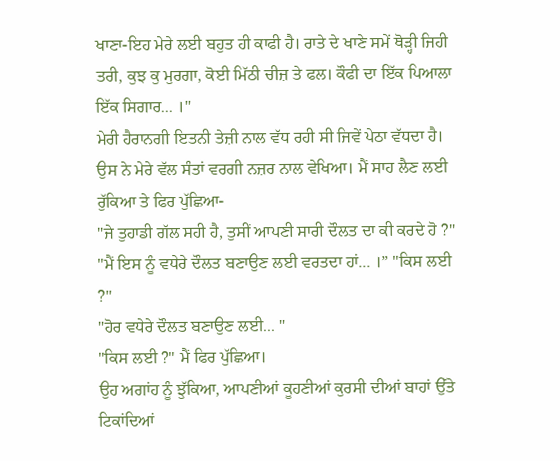ਖਾਣਾ-ਇਹ ਮੇਰੇ ਲਈ ਬਹੁਤ ਹੀ ਕਾਫੀ ਹੈ। ਰਾਤੇ ਦੇ ਖਾਣੇ ਸਮੇਂ ਥੋੜ੍ਹੀ ਜਿਹੀ ਤਰੀ, ਕੁਝ ਕੁ ਮੁਰਗਾ, ਕੋਈ ਮਿੱਠੀ ਚੀਜ਼ ਤੇ ਫਲ। ਕੌਫੀ ਦਾ ਇੱਕ ਪਿਆਲਾ ਇੱਕ ਸਿਗਾਰ... ।"
ਮੇਰੀ ਹੈਰਾਨਗੀ ਇਤਨੀ ਤੇਜ਼ੀ ਨਾਲ ਵੱਧ ਰਹੀ ਸੀ ਜਿਵੇਂ ਪੇਠਾ ਵੱਧਦਾ ਹੈ।
ਉਸ ਨੇ ਮੇਰੇ ਵੱਲ ਸੰਤਾਂ ਵਰਗੀ ਨਜ਼ਰ ਨਾਲ ਵੇਖਿਆ। ਮੈਂ ਸਾਹ ਲੈਣ ਲਈ ਰੁੱਕਿਆ ਤੇ ਫਿਰ ਪੁੱਛਿਆ-
"ਜੇ ਤੁਹਾਡੀ ਗੱਲ ਸਹੀ ਹੈ, ਤੁਸੀਂ ਆਪਣੀ ਸਾਰੀ ਦੌਲਤ ਦਾ ਕੀ ਕਰਦੇ ਹੋ ?"
"ਮੈਂ ਇਸ ਨੂੰ ਵਧੇਰੇ ਦੌਲਤ ਬਣਾਉਣ ਲਈ ਵਰਤਦਾ ਹਾਂ... ।” "ਕਿਸ ਲਈ ?"
"ਹੋਰ ਵਧੇਰੇ ਦੌਲਤ ਬਣਾਉਣ ਲਈ... "
"ਕਿਸ ਲਈ ?" ਮੈਂ ਫਿਰ ਪੁੱਛਿਆ।
ਉਹ ਅਗਾਂਹ ਨੂੰ ਝੁੱਕਿਆ, ਆਪਣੀਆਂ ਕੂਹਣੀਆਂ ਕੁਰਸੀ ਦੀਆਂ ਬਾਹਾਂ ਉੱਤੇ ਟਿਕਾਂਦਿਆਂ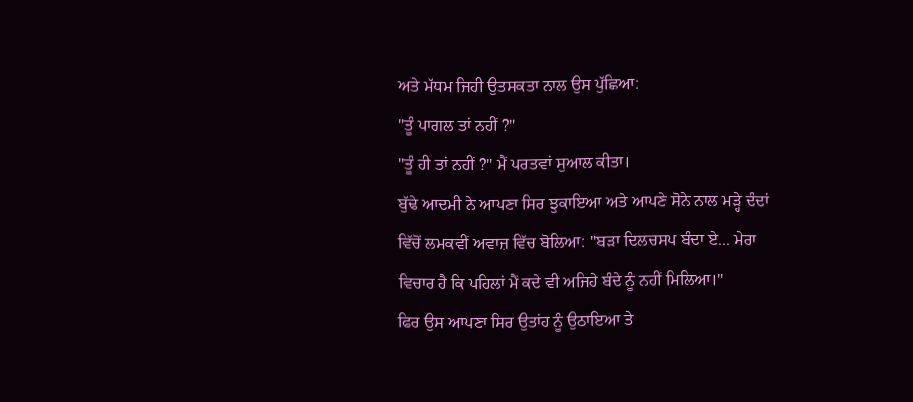ਅਤੇ ਮੱਧਮ ਜਿਹੀ ਉਤਸਕਤਾ ਨਾਲ ਉਸ ਪੁੱਛਿਆ:
"ਤੂੰ ਪਾਗਲ ਤਾਂ ਨਹੀਂ ?"
"ਤੂੰ ਹੀ ਤਾਂ ਨਹੀਂ ?" ਮੈਂ ਪਰਤਵਾਂ ਸੁਆਲ ਕੀਤਾ।
ਬੁੱਢੇ ਆਦਮੀ ਨੇ ਆਪਣਾ ਸਿਰ ਝੁਕਾਇਆ ਅਤੇ ਆਪਣੇ ਸੋਨੇ ਨਾਲ ਮੜ੍ਹੇ ਦੰਦਾਂ ਵਿੱਚੋਂ ਲਮਕਵੀਂ ਅਵਾਜ਼ ਵਿੱਚ ਬੋਲਿਆ: "ਬੜਾ ਦਿਲਚਸਪ ਬੰਦਾ ਏ... ਮੇਰਾ ਵਿਚਾਰ ਹੈ ਕਿ ਪਹਿਲਾਂ ਮੈਂ ਕਦੇ ਵੀ ਅਜਿਹੇ ਬੰਦੇ ਨੂੰ ਨਹੀਂ ਮਿਲਿਆ।"
ਫਿਰ ਉਸ ਆਪਣਾ ਸਿਰ ਉਤਾਂਹ ਨੂੰ ਉਠਾਇਆ ਤੇ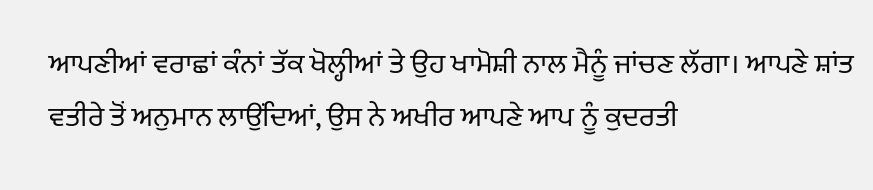ਆਪਣੀਆਂ ਵਰਾਛਾਂ ਕੰਨਾਂ ਤੱਕ ਖੋਲ੍ਹੀਆਂ ਤੇ ਉਹ ਖਾਮੋਸ਼ੀ ਨਾਲ ਮੈਨੂੰ ਜਾਂਚਣ ਲੱਗਾ। ਆਪਣੇ ਸ਼ਾਂਤ ਵਤੀਰੇ ਤੋਂ ਅਨੁਮਾਨ ਲਾਉਂਦਿਆਂ, ਉਸ ਨੇ ਅਖੀਰ ਆਪਣੇ ਆਪ ਨੂੰ ਕੁਦਰਤੀ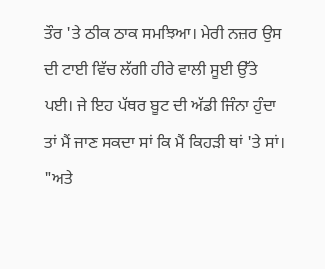ਤੌਰ 'ਤੇ ਠੀਕ ਠਾਕ ਸਮਝਿਆ। ਮੇਰੀ ਨਜ਼ਰ ਉਸ ਦੀ ਟਾਈ ਵਿੱਚ ਲੱਗੀ ਹੀਰੇ ਵਾਲੀ ਸੂਈ ਉੱਤੇ ਪਈ। ਜੇ ਇਹ ਪੱਥਰ ਬੂਟ ਦੀ ਅੱਡੀ ਜਿੰਨਾ ਹੁੰਦਾ ਤਾਂ ਮੈਂ ਜਾਣ ਸਕਦਾ ਸਾਂ ਕਿ ਮੈਂ ਕਿਹੜੀ ਥਾਂ 'ਤੇ ਸਾਂ।
"ਅਤੇ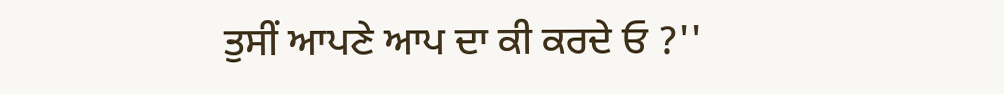ਤੁਸੀਂ ਆਪਣੇ ਆਪ ਦਾ ਕੀ ਕਰਦੇ ਓ ?''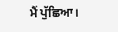ਮੈਂ ਪੁੱਛਿਆ।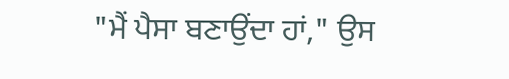"ਮੈਂ ਪੈਸਾ ਬਣਾਉਂਦਾ ਹਾਂ," ਉਸ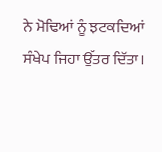ਨੇ ਮੋਢਿਆਂ ਨੂੰ ਝਟਕਦਿਆਂ ਸੰਖੇਪ ਜਿਹਾ ਉੱਤਰ ਦਿੱਤਾ।